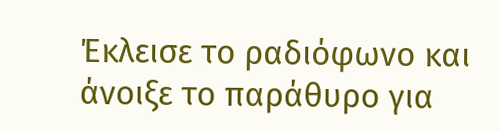Έκλεισε το ραδιόφωνο και άνοιξε το παράθυρο για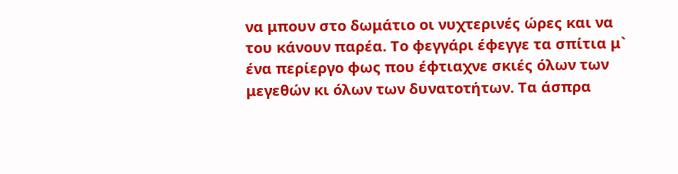να μπουν στο δωμάτιο οι νυχτερινές ώρες και να του κάνουν παρέα. Το φεγγάρι έφεγγε τα σπίτια μ` ένα περίεργο φως που έφτιαχνε σκιές όλων των μεγεθών κι όλων των δυνατοτήτων. Τα άσπρα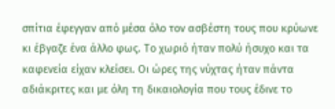σπίτια έφεγγαν από μέσα όλο τον ασβέστη τους που κρύωνε κι έβγαζε ένα άλλο φως. Το χωριό ήταν πολύ ήσυχο και τα καφενεία είχαν κλείσει. Οι ώρες της νύχτας ήταν πάντα αδιάκριτες και με όλη τη δικαιολογία που τους έδινε το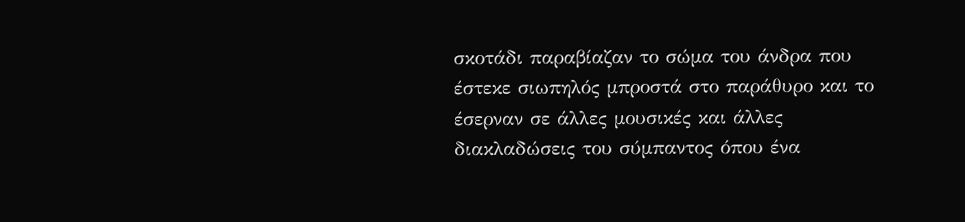σκοτάδι παραβίαζαν το σώμα του άνδρα που έστεκε σιωπηλός μπροστά στο παράθυρο και το έσερναν σε άλλες μουσικές και άλλες διακλαδώσεις του σύμπαντος όπου ένα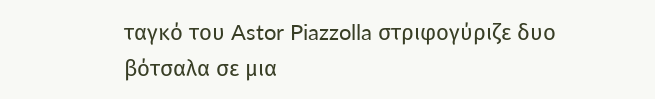ταγκό του Astor Piazzolla στριφογύριζε δυο βότσαλα σε μια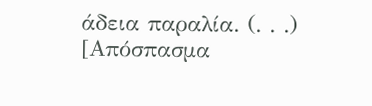άδεια παραλία. (. . .)
[Απόσπασμα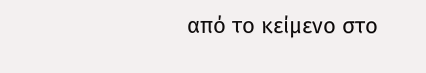από το κείμενο στο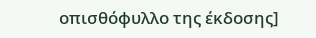οπισθόφυλλο της έκδοσης]